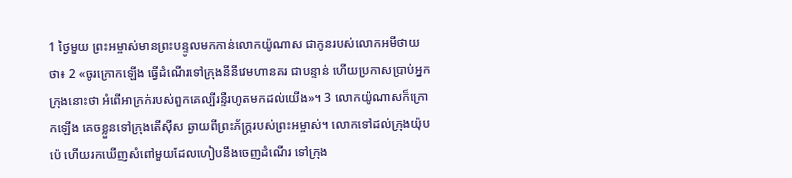1 ថ្ងៃមួយ ព្រះអម្ចាស់មានព្រះបន្ទូលមកកាន់លោកយ៉ូណាស ជាកូនរបស់លោកអមីថាយ ថា៖ 2 «ចូរក្រោកឡើង ធ្វើដំណើរទៅក្រុងនីនីវេមហានគរ ជាបន្ទាន់ ហើយប្រកាសប្រាប់អ្នកក្រុងនោះថា អំពើអាក្រក់របស់ពួកគេល្បីរន្ទឺរហូតមកដល់យើង»។ 3 លោកយ៉ូណាសក៏ក្រោកឡើង គេចខ្លួនទៅក្រុងតើស៊ីស ឆ្ងាយពីព្រះភ័ក្ត្ររបស់ព្រះអម្ចាស់។ លោកទៅដល់ក្រុងយ៉ុបប៉េ ហើយរកឃើញសំពៅមួយដែលហៀបនឹងចេញដំណើរ ទៅក្រុង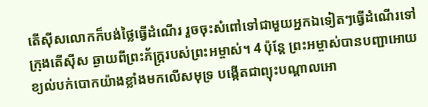តើស៊ីសលោកក៏បង់ថ្លៃធ្វើដំណើរ រួចចុះសំពៅទៅជាមួយអ្នកឯទៀតៗធ្វើដំណើរទៅក្រុងតើស៊ីស ឆ្ងាយពីព្រះភ័ក្ត្ររបស់ព្រះអម្ចាស់។ 4 ប៉ុន្តែ ព្រះអម្ចាស់បានបញ្ជាអោយខ្យល់បក់បោកយ៉ាងខ្លាំងមកលើសមុទ្រ បង្កើតជាព្យុះបណ្ដាលអោ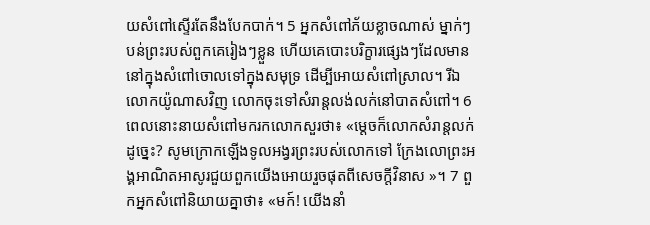យសំពៅស្ទើរតែនឹងបែកបាក់។ 5 អ្នកសំពៅភ័យខ្លាចណាស់ ម្នាក់ៗបន់ព្រះរបស់ពួកគេរៀងៗខ្លួន ហើយគេបោះបរិក្ខារផ្សេងៗដែលមាននៅក្នុងសំពៅចោលទៅក្នុងសមុទ្រ ដើម្បីអោយសំពៅស្រាល។ រីឯលោកយ៉ូណាសវិញ លោកចុះទៅសំរាន្តលង់លក់នៅបាតសំពៅ។ 6 ពេលនោះនាយសំពៅមករកលោកសួរថា៖ «ម្តេចក៏លោកសំរាន្តលក់ដូច្នេះ? សូមក្រោកឡើងទូលអង្វរព្រះរបស់លោកទៅ ក្រែងលោព្រះអង្គអាណិតអាសូរជួយពួកយើងអោយរួចផុតពីសេចក្តីវិនាស »។ 7 ពួកអ្នកសំពៅនិយាយគ្នាថា៖ «មក៍! យើងនាំ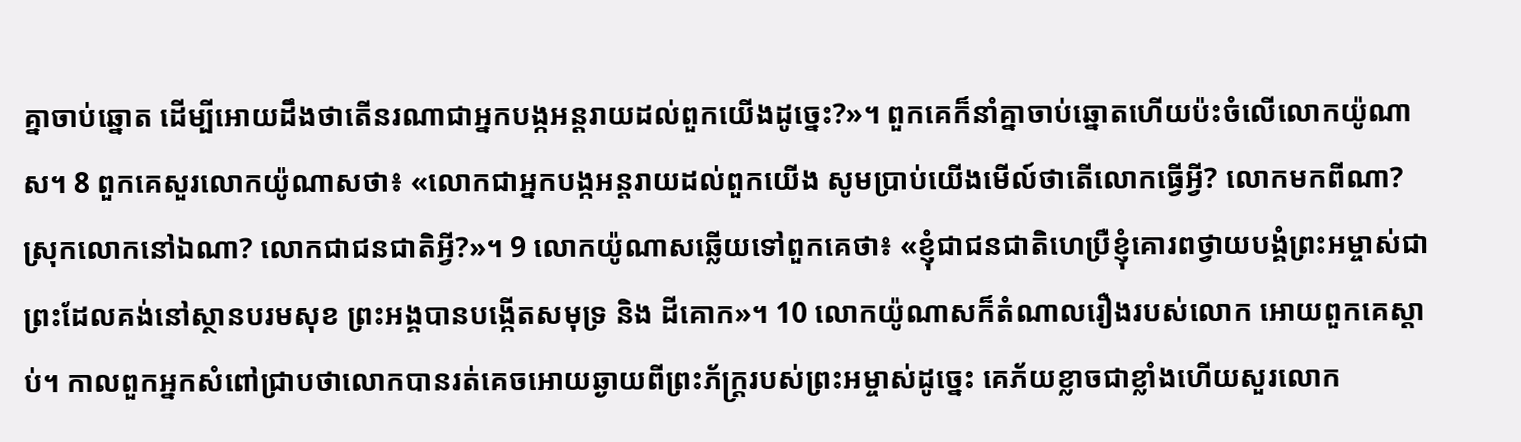គ្នាចាប់ឆ្នោត ដើម្បីអោយដឹងថាតើនរណាជាអ្នកបង្កអន្តរាយដល់ពួកយើងដូច្នេះ?»។ ពួកគេក៏នាំគ្នាចាប់ឆ្នោតហើយប៉ះចំលើលោកយ៉ូណាស។ 8 ពួកគេសួរលោកយ៉ូណាសថា៖ «លោកជាអ្នកបង្កអន្តរាយដល់ពួកយើង សូមប្រាប់យើងមើល៍ថាតើលោកធ្វើអ្វី? លោកមកពីណា? ស្រុកលោកនៅឯណា? លោកជាជនជាតិអ្វី?»។ 9 លោកយ៉ូណាសឆ្លើយទៅពួកគេថា៖ «ខ្ញុំជាជនជាតិហេប្រឺខ្ញុំគោរពថ្វាយបង្គំព្រះអម្ចាស់ជាព្រះដែលគង់នៅស្ថានបរមសុខ ព្រះអង្គបានបង្កើតសមុទ្រ និង ដីគោក»។ 10 លោកយ៉ូណាសក៏តំណាលរឿងរបស់លោក អោយពួកគេស្តាប់។ កាលពួកអ្នកសំពៅជ្រាបថាលោកបានរត់គេចអោយឆ្ងាយពីព្រះភ័ក្ត្ររបស់ព្រះអម្ចាស់ដូច្នេះ គេភ័យខ្លាចជាខ្លាំងហើយសួរលោក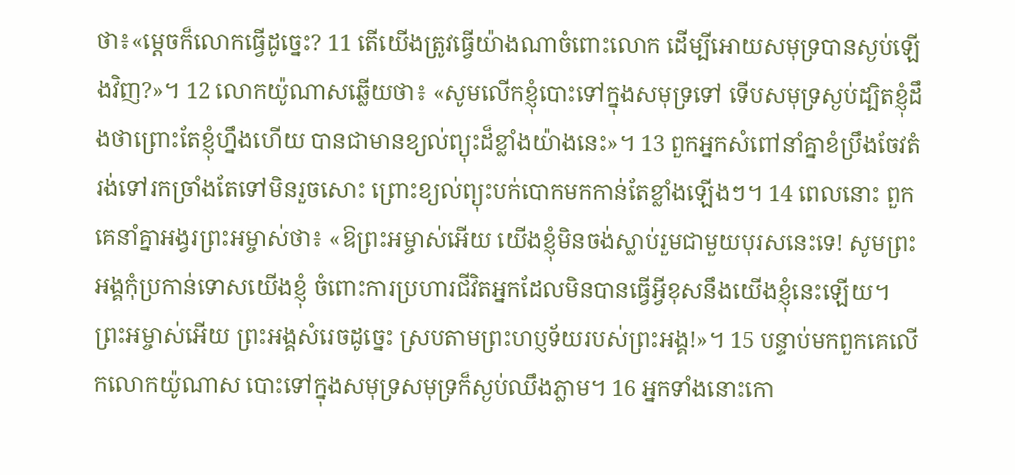ថា៖«ម្តេចក៏លោកធ្វើដូច្នេះ? 11 តើយើងត្រូវធ្វើយ៉ាងណាចំពោះលោក ដើម្បីអោយសមុទ្របានស្ងប់ឡើងវិញ?»។ 12 លោកយ៉ូណាសឆ្លើយថា៖ «សូមលើកខ្ញុំបោះទៅក្នុងសមុទ្រទៅ ទើបសមុទ្រស្ងប់ដ្បិតខ្ញុំដឹងថាព្រោះតែខ្ញុំហ្នឹងហើយ បានជាមានខ្យល់ព្យុះដ៏ខ្លាំងយ៉ាងនេះ»។ 13 ពួកអ្នកសំពៅនាំគ្នាខំប្រឹងចែវតំរង់ទៅរកច្រាំងតែទៅមិនរួចសោះ ព្រោះខ្យល់ព្យុះបក់បោកមកកាន់តែខ្លាំងឡើងៗ។ 14 ពេលនោះ ពួកគេនាំគ្នាអង្វរព្រះអម្ចាស់ថា៖ «ឱព្រះអម្ចាស់អើយ យើងខ្ញុំមិនចង់ស្លាប់រួមជាមួយបុរសនេះទេ! សូមព្រះអង្គកុំប្រកាន់ទោសយើងខ្ញុំ ចំពោះការប្រហារជីវិតអ្នកដែលមិនបានធ្វើអ្វីខុសនឹងយើងខ្ញុំនេះឡើយ។ ព្រះអម្ចាស់អើយ ព្រះអង្គសំរេចដូច្នេះ ស្របតាមព្រះហប្ញទ័យរបស់ព្រះអង្គ!»។ 15 បន្ទាប់មកពួកគេលើកលោកយ៉ូណាស បោះទៅក្នុងសមុទ្រសមុទ្រក៏ស្ងប់ឈឹងភ្លាម។ 16 អ្នកទាំងនោះកោ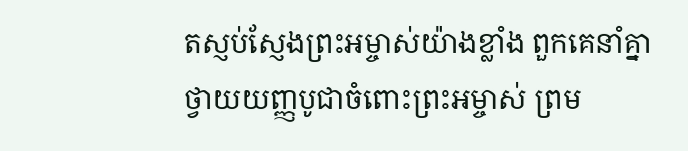តស្ញប់ស្ញែងព្រះអម្ចាស់យ៉ាងខ្លាំង ពួកគេនាំគ្នាថ្វាយយញ្ញបូជាចំពោះព្រះអម្ចាស់ ព្រម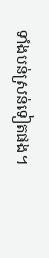ទាំងបន់ស្រន់ទៀតផង។